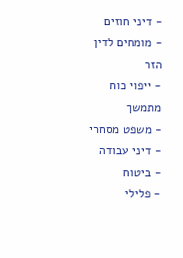- דיני חוזים
- מומחים לדין הזר
- ייפוי כוח מתמשך
- משפט מסחרי
- דיני עבודה
- ביטוח
- פלילי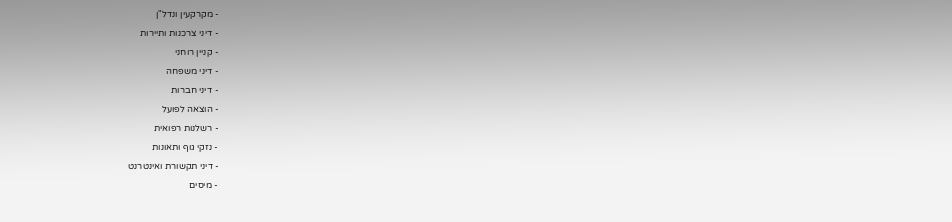- מקרקעין ונדל"ן
- דיני צרכנות ותיירות
- קניין רוחני
- דיני משפחה
- דיני חברות
- הוצאה לפועל
- רשלנות רפואית
- נזקי גוף ותאונות
- דיני תקשורת ואינטרנט
- מיסים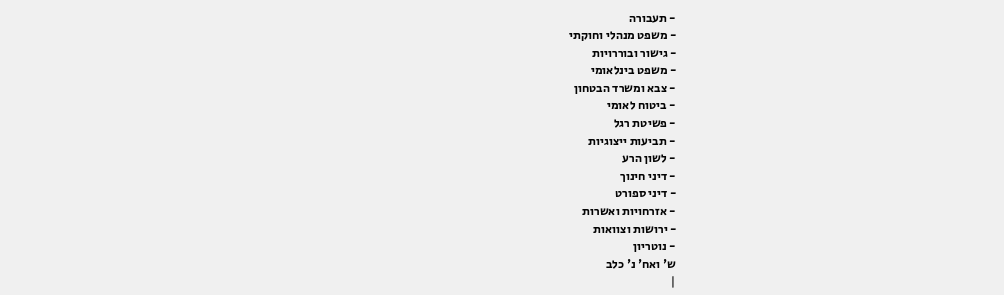- תעבורה
- משפט מנהלי וחוקתי
- גישור ובוררויות
- משפט בינלאומי
- צבא ומשרד הבטחון
- ביטוח לאומי
- פשיטת רגל
- תביעות ייצוגיות
- לשון הרע
- דיני חינוך
- דיני ספורט
- אזרחויות ואשרות
- ירושות וצוואות
- נוטריון
ש' ואח' נ' כלב
|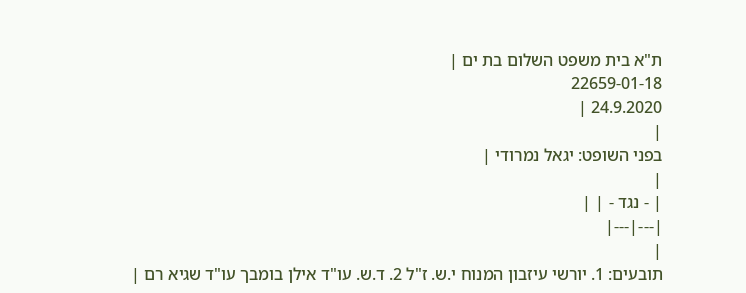ת"א בית משפט השלום בת ים |
22659-01-18
24.9.2020 |
|
בפני השופט: יגאל נמרודי |
|
| - נגד - | |
|---|---|
|
תובעים: 1. יורשי עיזבון המנוח י.ש. ז"ל 2. ד.ש. עו"ד אילן בומבך עו"ד שגיא רם |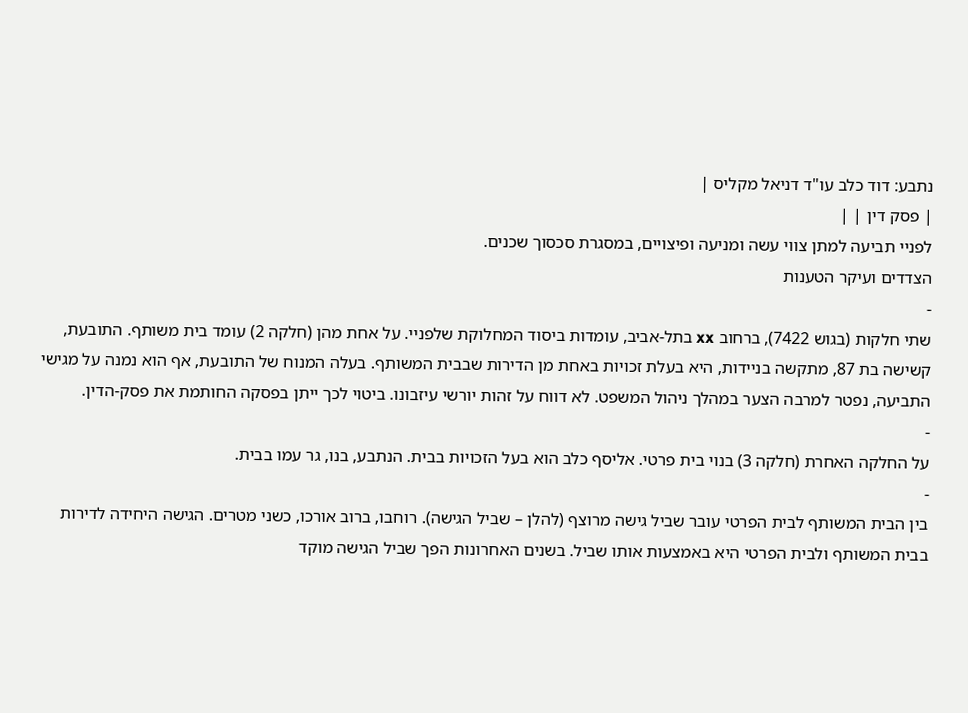נתבע: דוד כלב עו"ד דניאל מקליס |
| פסק דין | |
לפניי תביעה למתן צווי עשה ומניעה ופיצויים, במסגרת סכסוך שכנים.
הצדדים ועיקר הטענות
-
שתי חלקות (בגוש 7422), ברחוב xx בתל-אביב, עומדות ביסוד המחלוקת שלפניי. על אחת מהן (חלקה 2) עומד בית משותף. התובעת, קשישה בת 87, מתקשה בניידות, היא בעלת זכויות באחת מן הדירות שבבית המשותף. בעלה המנוח של התובעת, אף הוא נמנה על מגישי התביעה, נפטר למרבה הצער במהלך ניהול המשפט. לא דווח על זהות יורשי עיזבונו. ביטוי לכך ייתן בפסקה החותמת את פסק-הדין.
-
על החלקה האחרת (חלקה 3) בנוי בית פרטי. אליסף כלב הוא בעל הזכויות בבית. הנתבע, בנו, גר עמו בבית.
-
בין הבית המשותף לבית הפרטי עובר שביל גישה מרוצף (להלן – שביל הגישה). רוחבו, ברוב אורכו, כשני מטרים. הגישה היחידה לדירות בבית המשותף ולבית הפרטי היא באמצעות אותו שביל. בשנים האחרונות הפך שביל הגישה מוקד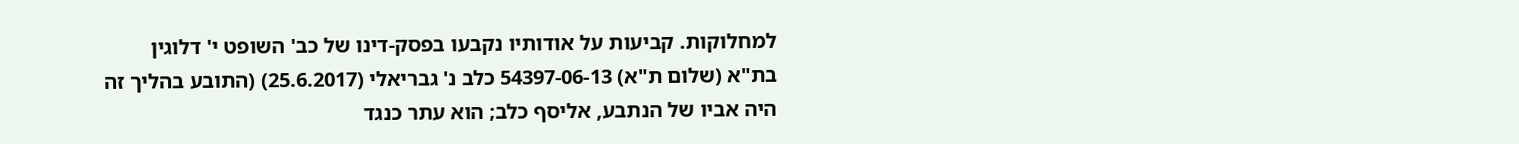למחלוקות. קביעות על אודותיו נקבעו בפסק-דינו של כב' השופט י' דלוגין בת"א (שלום ת"א) 54397-06-13 כלב נ' גבריאלי (25.6.2017) (התובע בהליך זה היה אביו של הנתבע, אליסף כלב; הוא עתר כנגד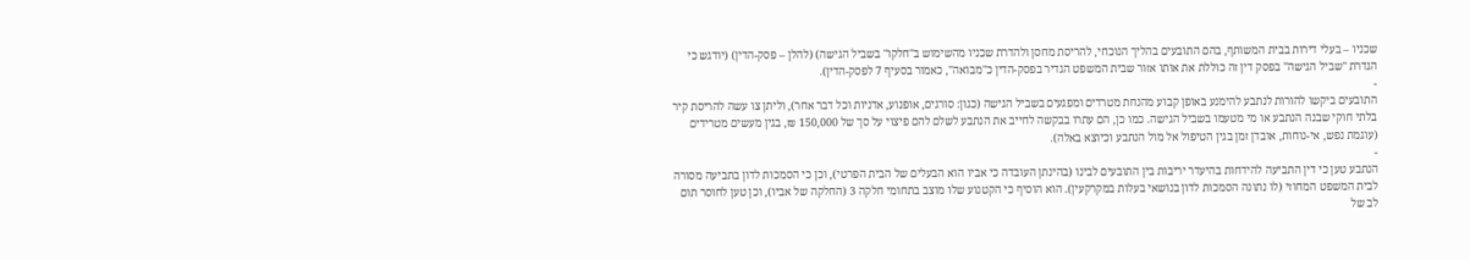שכניו – בעלי דירות בבית המשותף, בהם התובעים בהליך הנוכחי, להריסת מחסן ולהדרת שכניו מהשימוש ב"חלקו" בשביל הגישה) (להלן – פסק-הדין) (יודגש כי הגדרת "שביל הגישה" בפסק דין זה כוללת את אותו אזור שבית המשפט הגדיר בפסק-הדין כ"מבואה", כאמור בסעיף 7 לפסק-הדין).
-
התובעים ביקשו להורות לנתבע להימנע באופן קבוע מהנחת מטרדים ומפגעים בשביל הגישה (כגון: סורגים, אופנוע, אדניות וכל דבר אחר), וליתן צו עשה להריסת קיר בלתי חוקי שבנה הנתבע או מי מטעמו בשביל הגישה. כמו כן, הם עתרו בבקשה לחייב את הנתבע לשלם להם פיצוי על סך של 150,000 ₪, בגין מעשים מטרידים (עוגמת נפש, אי-נוחות, אובדן זמן בגין הטיפול אל מול הנתבע וכיוצא באלה).
-
הנתבע טען כי דין התביעה להידחות בהיעדר יריבות בין התובעים לבינו (בהינתן העובדה כי אביו הוא הבעלים של הבית הפרטי), וכן כי הסמכות לדון בתביעה מסורה לבית המשפט המחוזי (לו נתונה הסמכות לדון בנושאי בעלות במקרקעין). הוא הוסיף כי הקטנוע שלו מוצב בתחומי חלקה 3 (החלקה של אביו), וכן טען לחוסר תום לב של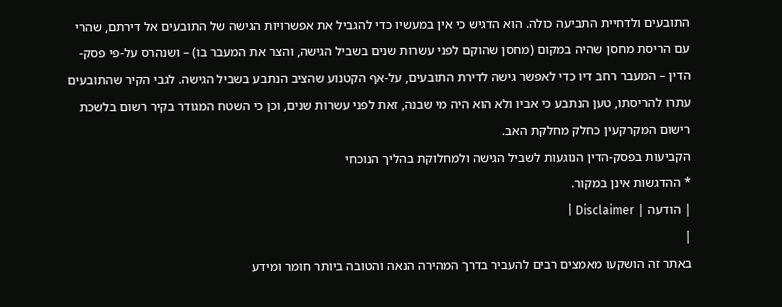התובעים ולדחיית התביעה כולה. הוא הדגיש כי אין במעשיו כדי להגביל את אפשרויות הגישה של התובעים אל דירתם, שהרי עם הריסת מחסן שהיה במקום (מחסן שהוקם לפני עשרות שנים בשביל הגישה, והצר את המעבר בו) – ושנהרס על-פי פסק-הדין – המעבר רחב דיו כדי לאפשר גישה לדירת התובעים, על-אף הקטנוע שהציב הנתבע בשביל הגישה. לגבי הקיר שהתובעים עתרו להריסתו, טען הנתבע כי אביו ולא הוא היה מי שבנה, זאת לפני עשרות שנים, וכן כי השטח המגודר בקיר רשום בלשכת רישום המקרקעין כחלק מחלקת האב.
הקביעות בפסק-הדין הנוגעות לשביל הגישה ולמחלוקת בהליך הנוכחי
* ההדגשות אינן במקור.
| הודעה | Disclaimer |
|
באתר זה הושקעו מאמצים רבים להעביר בדרך המהירה הנאה והטובה ביותר חומר ומידע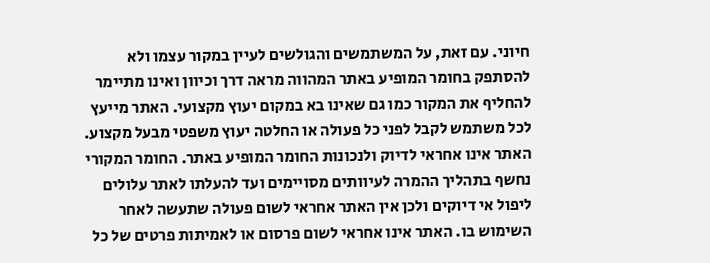חיוני. עם זאת, על המשתמשים והגולשים לעיין במקור עצמו ולא להסתפק בחומר המופיע באתר המהווה מראה דרך וכיוון ואינו מתיימר להחליף את המקור כמו גם שאינו בא במקום יעוץ מקצועי. האתר מייעץ לכל משתמש לקבל לפני כל פעולה או החלטה יעוץ משפטי מבעל מקצוע. האתר אינו אחראי לדיוק ולנכונות החומר המופיע באתר. החומר המקורי נחשף בתהליך ההמרה לעיוותים מסויימים ועד להעלתו לאתר עלולים ליפול אי דיוקים ולכן אין האתר אחראי לשום פעולה שתעשה לאחר השימוש בו. האתר אינו אחראי לשום פרסום או לאמיתות פרטים של כל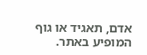אדם, תאגיד או גוף המופיע באתר.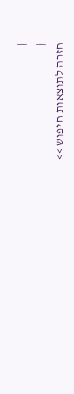|
|
חזרה לתוצאות חיפוש >>